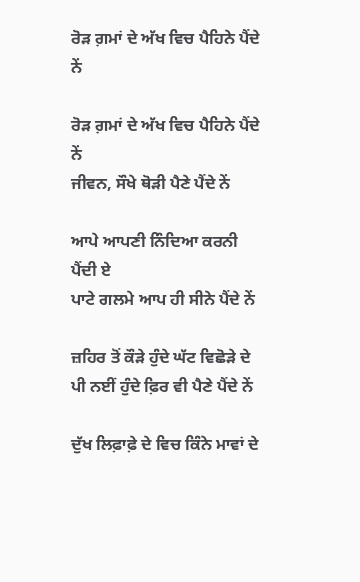ਰੋੜ ਗ਼ਮਾਂ ਦੇ ਅੱਖ ਵਿਚ ਪੈਹਿਨੇ ਪੈਂਦੇ ਨੇਂ

ਰੋੜ ਗ਼ਮਾਂ ਦੇ ਅੱਖ ਵਿਚ ਪੈਹਿਨੇ ਪੈਂਦੇ ਨੇਂ
ਜੀਵਨ, ਸੌਖੇ ਥੋੜੀ ਪੈਣੇ ਪੈਂਦੇ ਨੇਂ

ਆਪੇ ਆਪਣੀ ਨਿੰਦਿਆ ਕਰਨੀ ਪੈਂਦੀ ਏ
ਪਾਟੇ ਗਲਮੇ ਆਪ ਹੀ ਸੀਨੇ ਪੈਂਦੇ ਨੇਂ

ਜ਼ਹਿਰ ਤੋਂ ਕੌੜੇ ਹੁੰਦੇ ਘੱਟ ਵਿਛੋੜੇ ਦੇ
ਪੀ ਨਈਂ ਹੁੰਦੇ ਫ਼ਿਰ ਵੀ ਪੈਣੇ ਪੈਂਦੇ ਨੇਂ

ਦੁੱਖ ਲਿਫ਼ਾਫ਼ੇ ਦੇ ਵਿਚ ਕਿੰਨੇ ਮਾਵਾਂ ਦੇ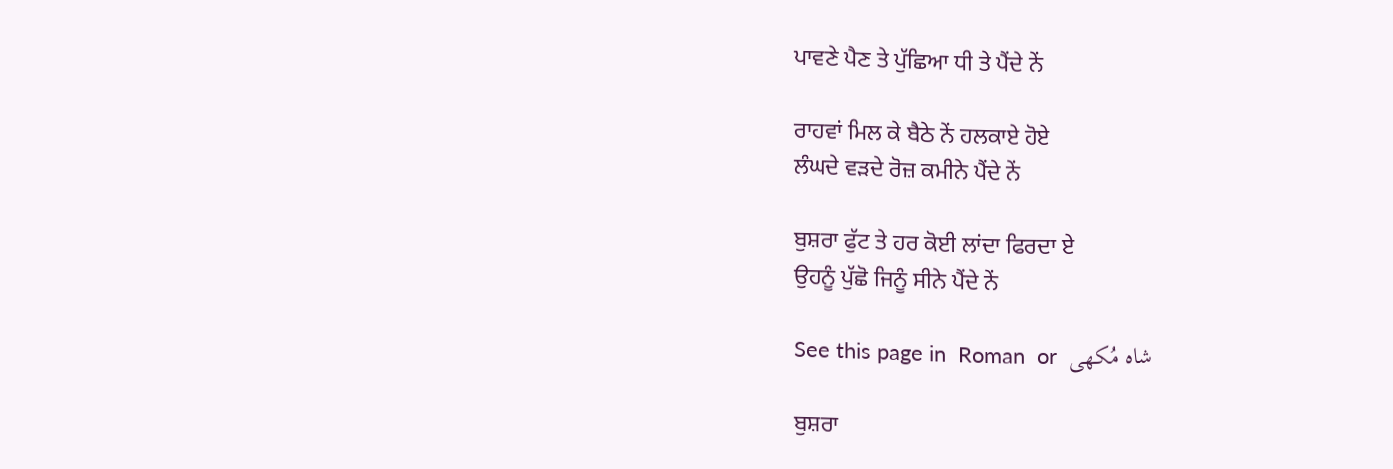ਪਾਵਣੇ ਪੈਣ ਤੇ ਪੁੱਛਿਆ ਧੀ ਤੇ ਪੈਂਦੇ ਨੇਂ

ਰਾਹਵਾਂ ਮਿਲ ਕੇ ਬੈਠੇ ਨੇਂ ਹਲਕਾਏ ਹੋਏ
ਲੰਘਦੇ ਵੜਦੇ ਰੋਜ਼ ਕਮੀਨੇ ਪੈਂਦੇ ਨੇਂ

ਬੁਸ਼ਰਾ ਫੁੱਟ ਤੇ ਹਰ ਕੋਈ ਲਾਂਦਾ ਫਿਰਦਾ ਏ
ਉਹਨੂੰ ਪੁੱਛੋ ਜਿਨੂੰ ਸੀਨੇ ਪੈਂਦੇ ਨੇਂ

See this page in  Roman  or  شاہ مُکھی

ਬੁਸ਼ਰਾ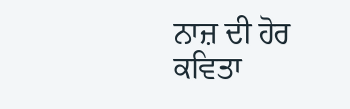ਨਾਜ਼ ਦੀ ਹੋਰ ਕਵਿਤਾ